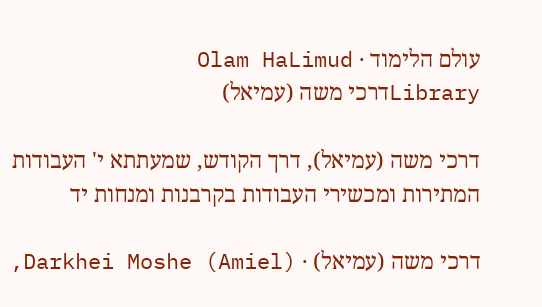עולם הלימוד · Olam HaLimud
Libraryדרכי משה (עמיאל)

דרכי משה (עמיאל), דרך הקודש, שמעתתא י' העבודות המתירות ומכשירי העבודות בקרבנות ומנחות יד

דרכי משה (עמיאל) · Darkhei Moshe (Amiel),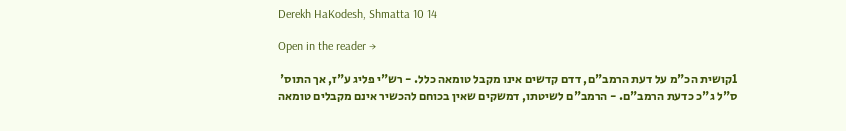Derekh HaKodesh, Shmatta 10 14

Open in the reader →

1קושית הכ"מ על דעת הרמב"ם, דדם קדשים אינו מקבל טומאה כלל. - רש"י פליג ע"ז, אך התוס' ס"ל ג"כ כדעת הרמב"ם. - הרמב"ם לשיטתו, דמשקים שאין בכוחם להכשיר אינם מקבלים טומאה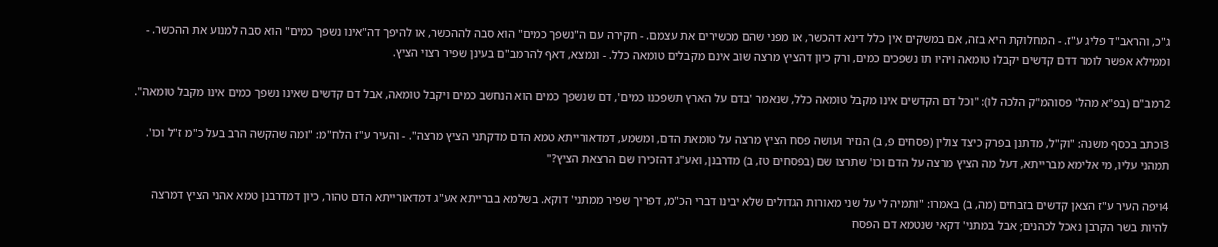ג"כ, והראב"ד פליג ע"ז. - המחלוקת היא בזה, אם במשקים אין כלל דינא דהכשר, או מפני שהם מכשירים את עצמם. - חקירה עם ה"נשפך כמים" הוא סבה לההכשר, או להיפך דה"אינו נשפך כמים" הוא סבה למנוע את ההכשר. - וממילא אפשר לומר דדם קדשים יקבלו טומאה ויהיו תו נשפכים כמים, ורק כיון דהציץ מרצה שוב אינם מקבלים טומאה כלל. - ונמצא, דאף להרמב"ם בעינן שפיר רצוי הציץ.

2רמב"ם (בפ"א מהל' פסוהמ"ק הלכה לו): "וכל דם הקדשים אינו מקבל טומאה כלל, שנאמר 'בדם על הארץ תשפכנו כמים', דם שנשפך כמים הוא הנחשב כמים ויקבל טומאה, אבל דם קדשים שאינו נשפך כמים אינו מקבל טומאה".

3וכתב בכסף משנה: "וק"ל, מדתנן בפרק כיצד צולין (פסחים פ, ב) הנזיר ועושה פסח הציץ מרצה על טומאת הדם, ומשמע, דמדאורייתא טמא הדם מדקתני הציץ מרצה". - והעיר ע"ז הלח"מ: "ומה שהקשה הרב בעל כ"מ ז"ל וכו'. תמהני עליו, מי אלימא מברייתא, דעל מה הציץ מרצה על הדם וכו' שתרצו שם (בפסחים טז, ב) מדרבנן, ואע"ג דהזכירו שם הרצאת הציץ?"

4ויפה העיר ע"ז הצאן קדשים בזבחים (מה, ב) באמרו: "ותמיה לי על שני מאורות הגדולים שלא יבינו דברי הכ"מ, דפריך שפיר ממתני' דוקא. בשלמא בברייתא אע"ג דמדאורייתא הדם טהור, כיון דמדרבנן טמא אהני הציץ דמרצה להיות בשר הקרבן נאכל לכהנים; אבל במתני' דקאי שנטמא דם הפסח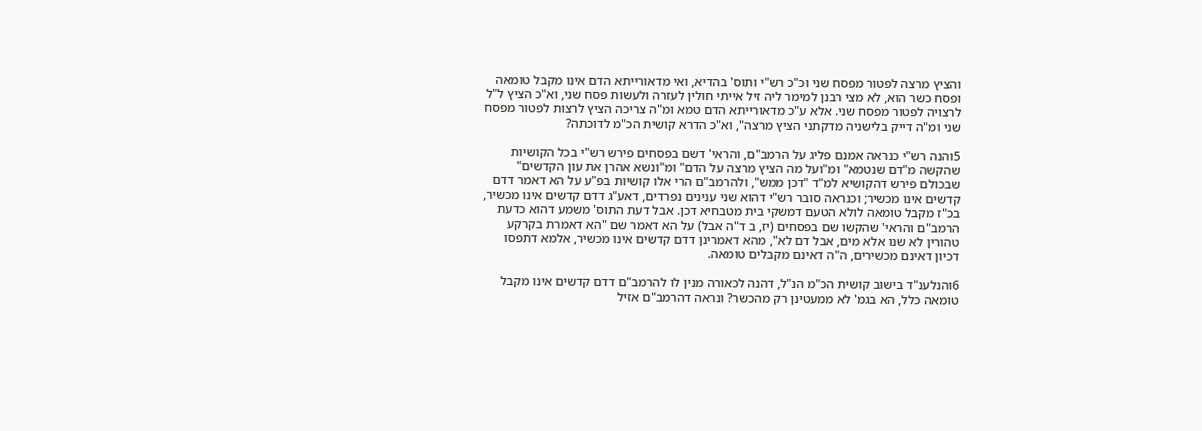והציץ מרצה לפטור מפסח שני וכ"כ רש"י ותוס' בהדיא, ואי מדאורייתא הדם אינו מקבל טומאה ופסח כשר הוא, לא מצי רבנן למימר ליה זיל אייתי חולין לעזרה ולעשות פסח שני, וא"כ הציץ ל"ל לרצויה לפטור מפסח שני. אלא ע"כ מדאורייתא הדם טמא ומ"ה צריכה הציץ לרצות לפטור מפסח שני ומ"ה דייק בלישניה מדקתני הציץ מרצה", וא"כ הדרא קושית הכ"מ לדוכתה?

5והנה רש"י כנראה אמנם פליג על הרמב"ם, והראי' דשם בפסחים פירש רש"י בכל הקושיות שהקשה מ"דם שנטמא" ומ"ועל מה הציץ מרצה על הדם" ומ"ונשא אהרן את עון הקדשים" שבכולם פירש דהקושיא למ"ד "דכן ממש", ולהרמב"ם הרי אלו קושיות בפ"ע על הא דאמר דדם קדשים אינו מכשיר; וכנראה סובר רש"י דהוא שני ענינים נפרדים, דאע"ג דדם קדשים אינו מכשיר, בכ"ז מקבל טומאה לולא הטעם דמשקי בית מטבחיא דכן. אבל דעת התוס' משמע דהוא כדעת הרמב"ם והראי' שהקשו שם בפסחים (יז, ב ד"ה אבל) על הא דאמר שם "הא דאמרת בקרקע טהורין לא שנו אלא מים, אבל דם לא", מהא דאמרינן דדם קדשים אינו מכשיר, אלמא דתפסו דכיון דאינם מכשירים, ה"ה דאינם מקבלים טומאה.

6והנלענ"ד בישוב קושית הכ"מ הנ"ל, דהנה לכאורה מנין לו להרמב"ם דדם קדשים אינו מקבל טומאה כלל, הא בגמ' לא ממעטינן רק מהכשר? ונראה דהרמב"ם אזיל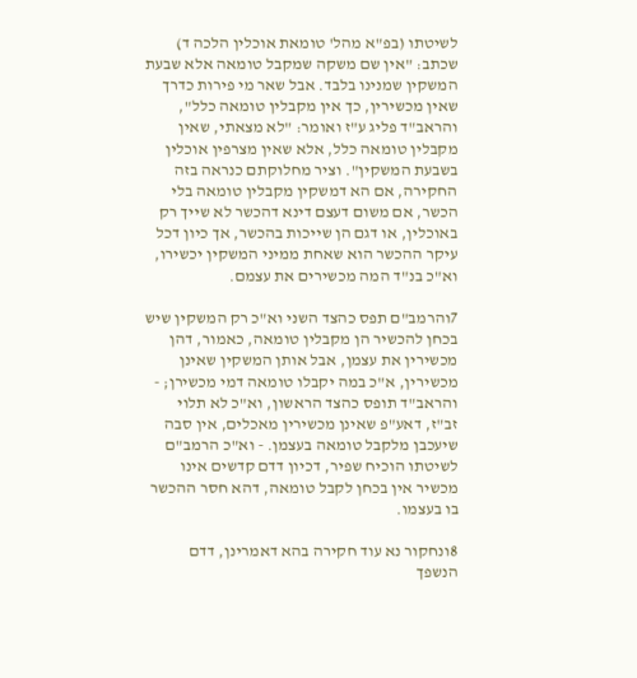לשיטתו (בפ"א מהל' טומאת אוכלין הלכה ד) שכתב: "אין שם משקה שמקבל טומאה אלא שבעת המשקין שמנינו בלבד. אבל שאר מי פירות כדרך שאין מכשירין, כך אין מקבלין טומאה כלל", והראב"ד פליג ע"ז ואומר: "לא מצאתי, שאין מקבלין טומאה כלל, אלא שאין מצרפין אוכלין בשבעת המשקין". וציר מחלוקתם כנראה בזה החקירה, אם הא דמשקין מקבלין טומאה בלי הכשר, אם משום דעצם דינא דהכשר לא שייך רק באוכלין, או דגם הן שייכות בהכשר, אך כיון דכל עיקר ההכשר הוא שאחת ממיני המשקין יכשירו, וא"כ בנ"ד המה מכשירים את עצמם.

7והרמב"ם תפס כהצד השני וא"כ רק המשקין שיש בכחן להכשיר הן מקבלין טומאה, כאמור, דהן מכשירין את עצמן, אבל אותן המשקין שאינן מכשירין, א"כ במה יקבלו טומאה דמי מכשירן; - והראב"ד תופס כהצד הראשון, וא"כ לא תלוי זב"ז, דאע"פ שאינן מכשירין מאכלים, אין סבה שיעכבן מלקבל טומאה בעצמן. - וא"כ הרמב"ם לשיטתו הוכיח שפיר, דכיון דדם קדשים אינו מכשיר אין בכחן לקבל טומאה, דהא חסר ההכשר בו בעצמו.

8ונחקור נא עוד חקירה בהא דאמרינן, דדם הנשפך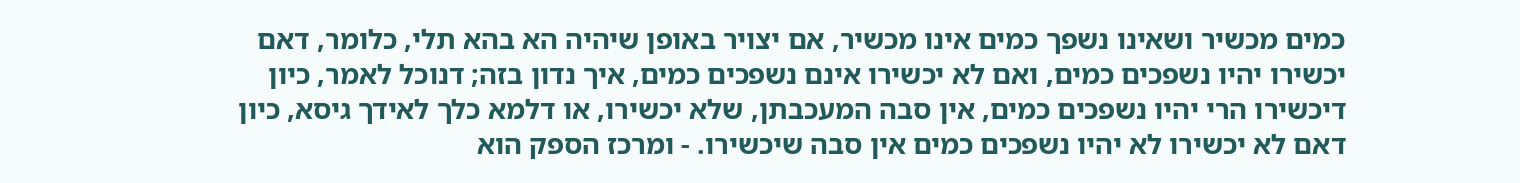כמים מכשיר ושאינו נשפך כמים אינו מכשיר, אם יצויר באופן שיהיה הא בהא תלי, כלומר, דאם יכשירו יהיו נשפכים כמים, ואם לא יכשירו אינם נשפכים כמים, איך נדון בזה; דנוכל לאמר, כיון דיכשירו הרי יהיו נשפכים כמים, אין סבה המעכבתן, שלא יכשירו, או דלמא כלך לאידך גיסא, כיון דאם לא יכשירו לא יהיו נשפכים כמים אין סבה שיכשירו. - ומרכז הספק הוא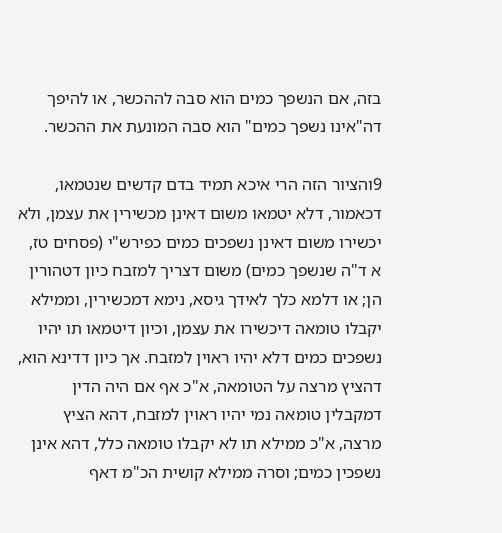בזה, אם הנשפך כמים הוא סבה לההכשר, או להיפך דה"אינו נשפך כמים" הוא סבה המונעת את ההכשר.

9והציור הזה הרי איכא תמיד בדם קדשים שנטמאו, דכאמור, דלא יטמאו משום דאינן מכשירין את עצמן, ולא יכשירו משום דאינן נשפכים כמים כפירש"י (פסחים טז, א ד"ה שנשפך כמים) משום דצריך למזבח כיון דטהורין הן; או דלמא כלך לאידך גיסא, נימא דמכשירין, וממילא יקבלו טומאה דיכשירו את עצמן, וכיון דיטמאו תו יהיו נשפכים כמים דלא יהיו ראוין למזבח. אך כיון דדינא הוא, דהציץ מרצה על הטומאה, א"כ אף אם היה הדין דמקבלין טומאה נמי יהיו ראוין למזבח, דהא הציץ מרצה, א"כ ממילא תו לא יקבלו טומאה כלל, דהא אינן נשפכין כמים; וסרה ממילא קושית הכ"מ דאף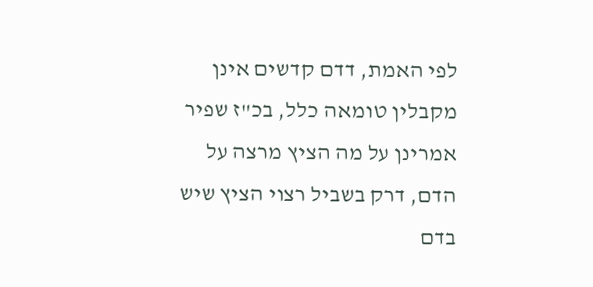לפי האמת, דדם קדשים אינן מקבלין טומאה כלל, בכ"ז שפיר אמרינן על מה הציץ מרצה על הדם, דרק בשביל רצוי הציץ שיש בדם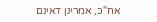אח"כ, אמרינן דאינם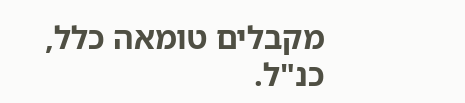מקבלים טומאה כלל, כנ"ל.